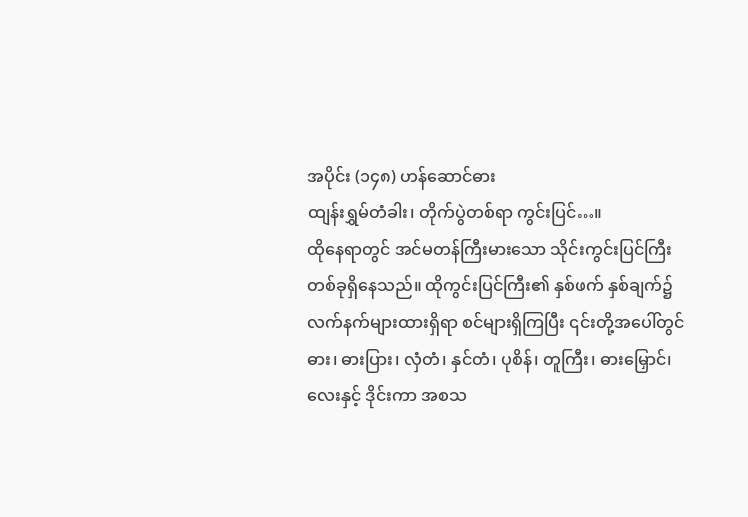အပိုင်း (၁၄၈) ဟန်ဆောင်ဓား
ထျန်းရွှမ်တံခါး၊ တိုက်ပွဲတစ်ရာ ကွင်းပြင်…။
ထိုနေရာတွင် အင်မတန်ကြီးမားသော သိုင်းကွင်းပြင်ကြီးတစ်ခုရှိနေသည်။ ထိုကွင်းပြင်ကြီး၏ နှစ်ဖက် နှစ်ချက်၌ လက်နက်များထားရှိရာ စင်များရှိကြပြီး ၎င်းတို့အပေါ်တွင် ဓား၊ ဓားပြား၊ လှံတံ၊ နှင်တံ၊ ပုစိန်၊ တူကြီး၊ ဓားမြှောင်၊ လေးနှင့် ဒိုင်းကာ အစသ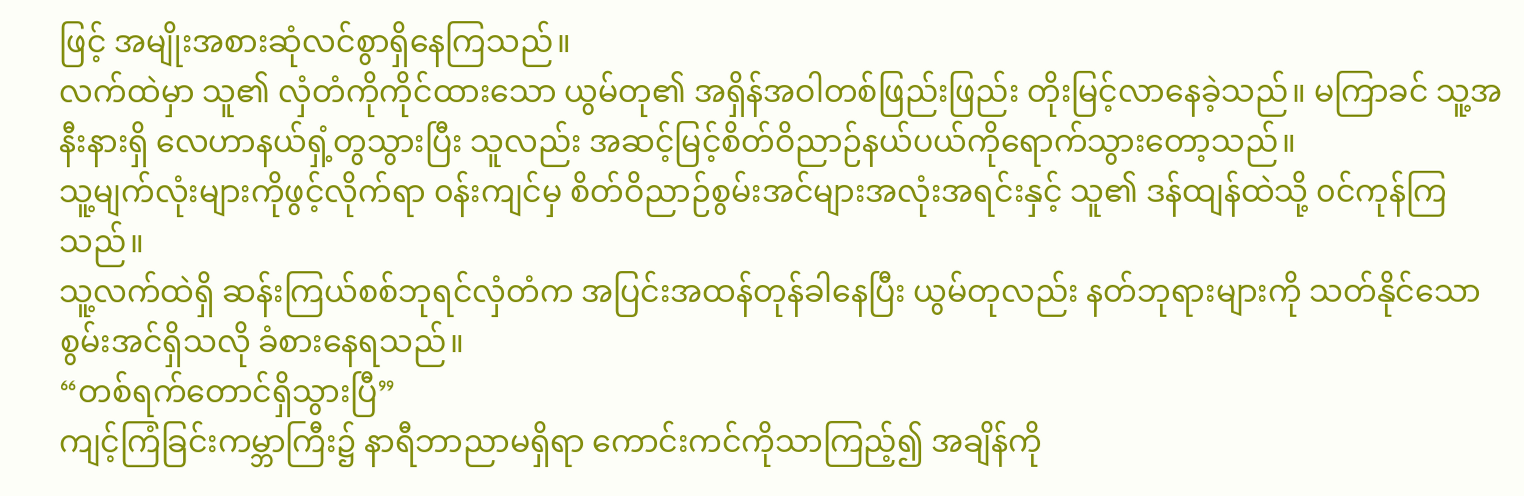ဖြင့် အမျိုးအစားဆုံလင်စွာရှိနေကြသည်။
လက်ထဲမှာ သူ၏ လှံတံကိုကိုင်ထားသော ယွမ်တု၏ အရှိန်အဝါတစ်ဖြည်းဖြည်း တိုးမြင့်လာနေခဲ့သည်။ မကြာခင် သူ့အနီးနားရှိ လေဟာနယ်ရှံ့တွသွားပြီး သူလည်း အဆင့်မြင့်စိတ်ဝိညာဉ်နယ်ပယ်ကိုရောက်သွားတော့သည်။
သူ့မျက်လုံးများကိုဖွင့်လိုက်ရာ ၀န်းကျင်မှ စိတ်ဝိညာဉ်စွမ်းအင်များအလုံးအရင်းနှင့် သူ၏ ဒန်ထျန်ထဲသို့ ၀င်ကုန်ကြသည်။
သူ့လက်ထဲရှိ ဆန်းကြယ်စစ်ဘုရင်လှံတံက အပြင်းအထန်တုန်ခါနေပြီး ယွမ်တုလည်း နတ်ဘုရားများကို သတ်နိုင်သော စွမ်းအင်ရှိသလို ခံစားနေရသည်။
“တစ်ရက်တောင်ရှိသွားပြီ”
ကျင့်ကြံခြင်းကမ္ဘာကြီး၌ နာရီဘာညာမရှိရာ ကောင်းကင်ကိုသာကြည့်၍ အချိန်ကို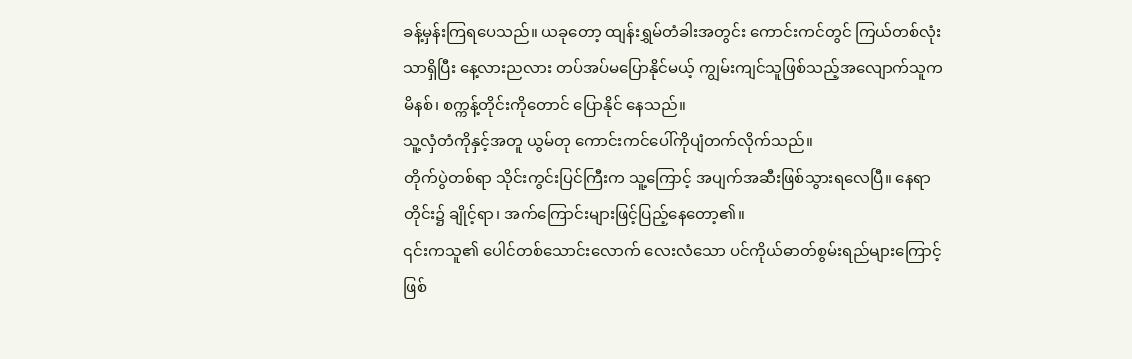ခန့်မှန်းကြရပေသည်။ ယခုတော့ ထျန်းရွှမ်တံခါးအတွင်း ကောင်းကင်တွင် ကြယ်တစ်လုံးသာရှိပြီး နေ့လားညလား တပ်အပ်မပြောနိုင်မယ့် ကျွမ်းကျင်သူဖြစ်သည့်အလျောက်သူက မိနစ်၊ စက္ကန့်တိုင်းကိုတောင် ပြောနိုင် နေသည်။
သူ့လှံတံကိုနှင့်အတူ ယွမ်တု ကောင်းကင်ပေါ်ကိုပျံတက်လိုက်သည်။
တိုက်ပွဲတစ်ရာ သိုင်းကွင်းပြင်ကြီးက သူ့ကြောင့် အပျက်အဆီးဖြစ်သွားရလေပြီ။ နေရာတိုင်း၌ ချိုင့်ရာ၊ အက်ကြောင်းများဖြင့်ပြည့်နေတော့၏။
၎င်းကသူ၏ ပေါင်တစ်သောင်းလောက် လေးလံသော ပင်ကိုယ်ဓာတ်စွမ်းရည်များကြောင့်ဖြစ်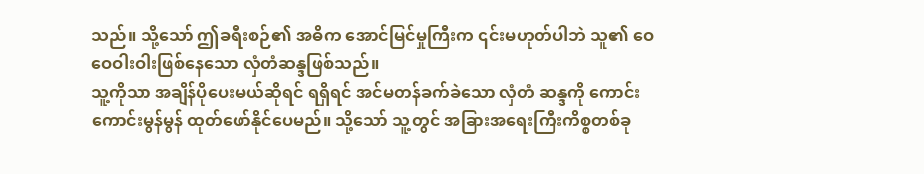သည်။ သို့သော် ဤခရီးစဉ်၏ အဓိက အောင်မြင်မှုကြီးက ၎င်းမဟုတ်ပါဘဲ သူ၏ ဝေဝေဝါးဝါးဖြစ်နေသော လှံတံဆန္ဒဖြစ်သည်။
သူ့ကိုသာ အချိန်ပိုပေးမယ်ဆိုရင် ရရှိရင် အင်မတန်ခက်ခဲသော လှံတံ ဆန္ဒကို ကောင်းကောင်းမွန်မွန် ထုတ်ဖော်နိုင်ပေမည်။ သို့သော် သူ့တွင် အခြားအရေးကြီးကိစ္စတစ်ခု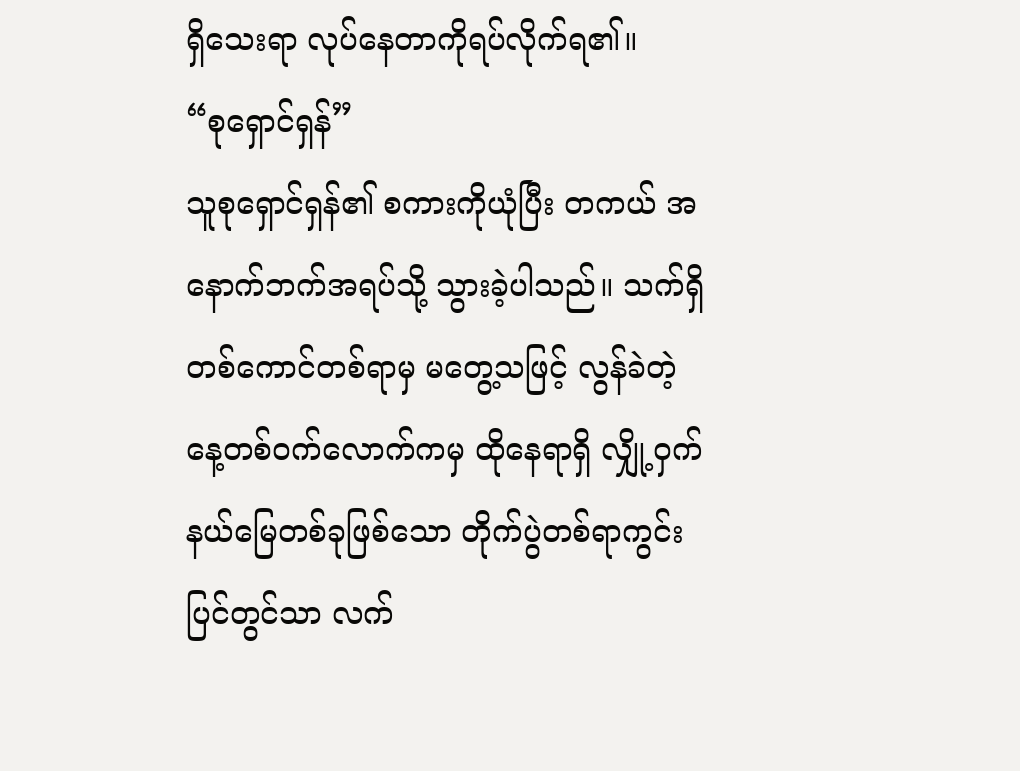ရှိသေးရာ လုပ်နေတာကိုရပ်လိုက်ရ၏။
“စုရှောင်ရှန်”
သူစုရှောင်ရှန်၏ စကားကိုယုံပြီး တကယ် အနောက်ဘက်အရပ်သို့ သွားခဲ့ပါသည်။ သက်ရှိတစ်ကောင်တစ်ရာမှ မတွေ့သဖြင့် လွန်ခဲတဲ့နေ့တစ်၀က်လောက်ကမှ ထိုနေရာရှိ လျှို့ဝှက်နယ်မြေတစ်ခုဖြစ်သော တိုက်ပွဲတစ်ရာကွင်းပြင်တွင်သာ လက်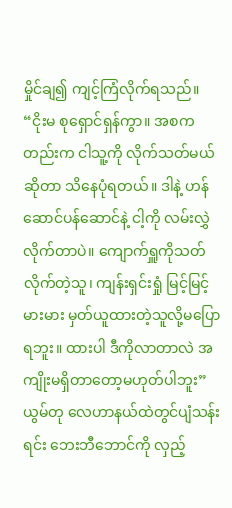မှိုင်ချ၍ ကျင့်ကြံလိုက်ရသည်။
“ငိုးမ စုရှောင်ရှန်ကွာ။ အစကတည်းက ငါသူ့ကို လိုက်သတ်မယ်ဆိုတာ သိနေပုံရတယ်။ ဒါနဲ့ ဟန်ဆောင်ပန်ဆောင်နဲ့ ငါ့ကို လမ်းလွှဲလိုက်တာပဲ။ ကျောက်ရှူကိုသတ်လိုက်တဲ့သူ၊ ကျန်းရှင်းရှုံ မြင့်မြင့်မားမား မှတ်ယူထားတဲ့သူလို့မပြောရဘူး။ ထားပါ ဒီကိုလာတာလဲ အကျိုးမရှိတာတော့မဟုတ်ပါဘူး”
ယွမ်တု လေဟာနယ်ထဲတွင်ပျံသန်းရင်း ဘေးဘီဘောင်ကို လှည့်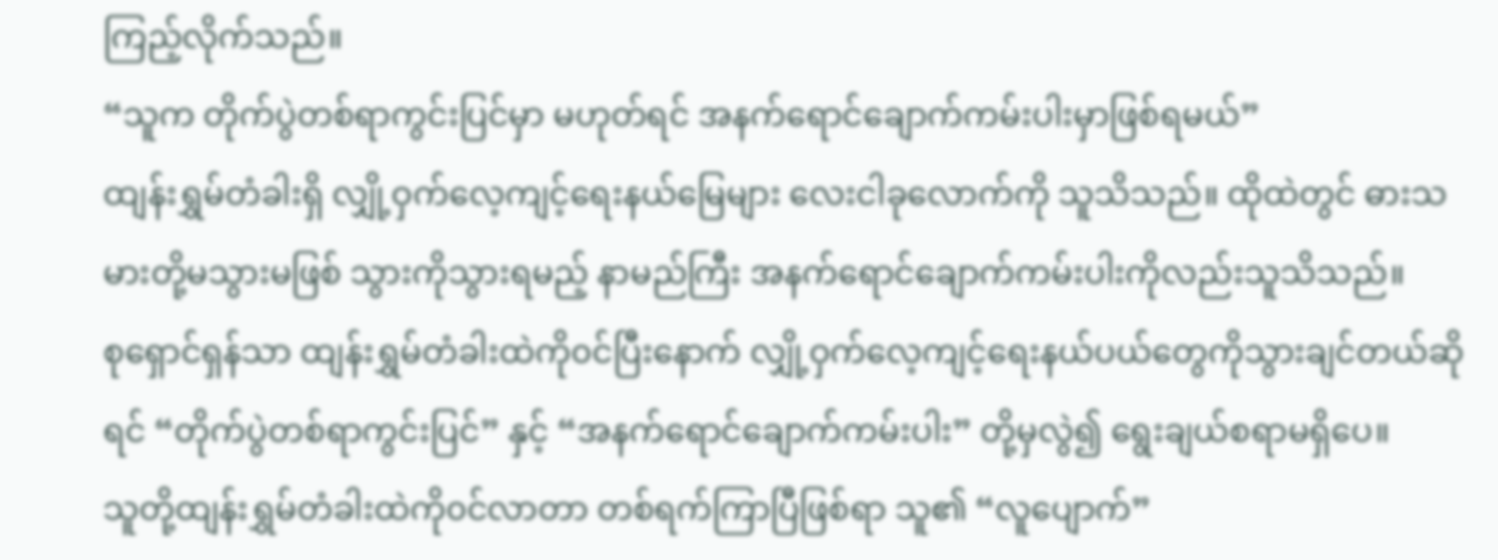ကြည့်လိုက်သည်။
“သူက တိုက်ပွဲတစ်ရာကွင်းပြင်မှာ မဟုတ်ရင် အနက်ရောင်ချောက်ကမ်းပါးမှာဖြစ်ရမယ်”
ထျန်းရွှမ်တံခါးရှိ လျှို့ဝှက်လေ့ကျင့်ရေးနယ်မြေများ လေးငါခုလောက်ကို သူသိသည်။ ထိုထဲတွင် ဓားသမားတို့မသွားမဖြစ် သွားကိုသွားရမည့် နာမည်ကြီး အနက်ရောင်ချောက်ကမ်းပါးကိုလည်းသူသိသည်။
စုရှောင်ရှန်သာ ထျန်းရွှမ်တံခါးထဲကို၀င်ပြီးနောက် လျှို့ဝှက်လေ့ကျင့်ရေးနယ်ပယ်တွေကိုသွားချင်တယ်ဆိုရင် “တိုက်ပွဲတစ်ရာကွင်းပြင်” နှင့် “အနက်ရောင်ချောက်ကမ်းပါး” တို့မှလွဲ၍ ရွေးချယ်စရာမရှိပေ။
သူတို့ထျန်းရွှမ်တံခါးထဲကို၀င်လာတာ တစ်ရက်ကြာပြီဖြစ်ရာ သူ၏ “လူပျောက်”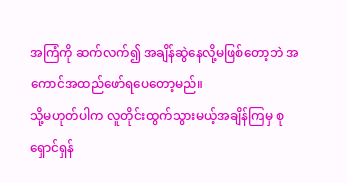အကြံကို ဆက်လက်၍ အချိန်ဆွဲနေလို့မဖြစ်တော့ဘဲ အကောင်အထည်ဖော်ရပေတော့မည်။
သို့မဟုတ်ပါက လူတိုင်းထွက်သွားမယ့်အချိန်ကြမှ စုရှောင်ရှန်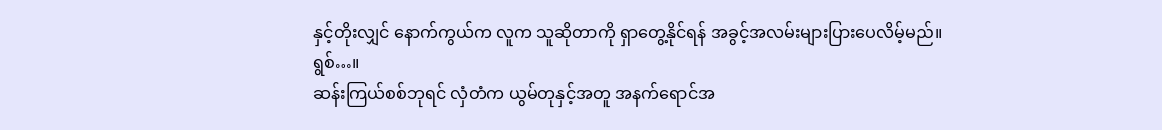နှင့်တိုးလျှင် နောက်ကွယ်က လူက သူဆိုတာကို ရှာတွေ့နိုင်ရန် အခွင့်အလမ်းများပြားပေလိမ့်မည်။
ရွစ်…။
ဆန်းကြယ်စစ်ဘုရင် လှံတံက ယွမ်တုနှင့်အတူ အနက်ရောင်အ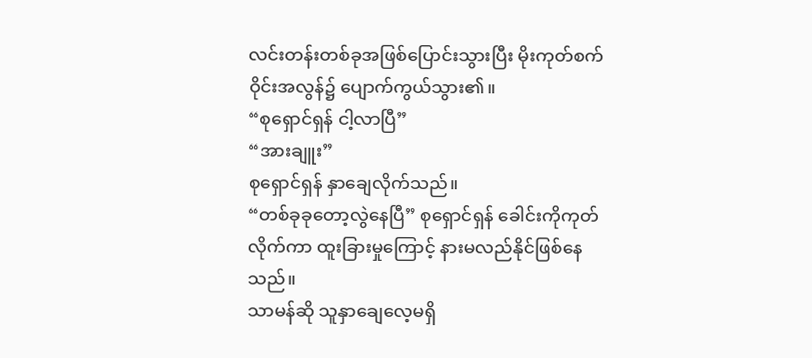လင်းတန်းတစ်ခုအဖြစ်ပြောင်းသွားပြီး မိုးကုတ်စက်ဝိုင်းအလွန်၌ ပျောက်ကွယ်သွား၏။
“စုရှောင်ရှန် ငါ့လာပြီ”
“အားချူး”
စုရှောင်ရှန် နှာချေလိုက်သည်။
“တစ်ခုခုတော့လွဲနေပြီ” စုရှောင်ရှန် ခေါင်းကိုကုတ်လိုက်ကာ ထူးခြားမှုကြောင့် နားမလည်နိုင်ဖြစ်နေသည်။
သာမန်ဆို သူနှာချေလေ့မရှိ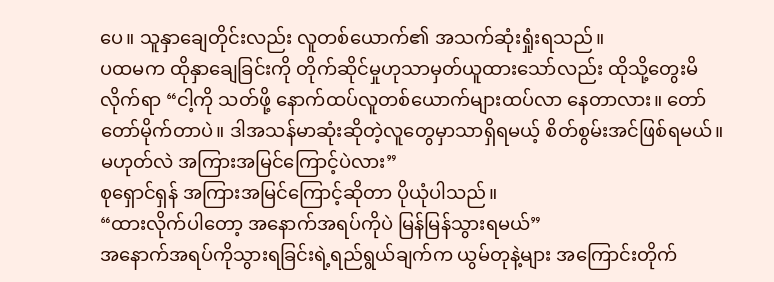ပေ။ သူနှာချေတိုင်းလည်း လူတစ်ယောက်၏ အသက်ဆုံးရှုံးရသည်။
ပထမက ထိုနှာချေခြင်းကို တိုက်ဆိုင်မှုဟုသာမှတ်ယူထားသော်လည်း ထိုသို့တွေးမိလိုက်ရာ “ငါ့ကို သတ်ဖို့ နောက်ထပ်လူတစ်ယောက်များထပ်လာ နေတာလား။ တော်တော်မိုက်တာပဲ။ ဒါအသန်မာဆုံးဆိုတဲ့လူတွေမှာသာရှိရမယ့် စိတ်စွမ်းအင်ဖြစ်ရမယ်။ မဟုတ်လဲ အကြားအမြင်ကြောင့်ပဲလား”
စုရှောင်ရှန် အကြားအမြင်ကြောင့်ဆိုတာ ပိုယုံပါသည်။
“ထားလိုက်ပါတော့ အနောက်အရပ်ကိုပဲ မြန်မြန်သွားရမယ်”
အနောက်အရပ်ကိုသွားရခြင်းရဲ့ရည်ရွယ်ချက်က ယွမ်တုနဲ့များ အကြောင်းတိုက်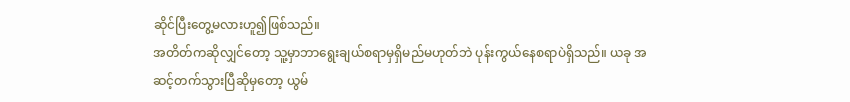ဆိုင်ပြီးတွေ့မလားဟူ၍ဖြစ်သည်။
အတိတ်ကဆိုလျှင်တော့ သူ့မှာဘာရွေးချယ်စရာမှရှိမည်မဟုတ်ဘဲ ပုန်းကွယ်နေစရာပဲရှိသည်။ ယခု အဆင့်တက်သွားပြီဆိုမှတော့ ယွမ်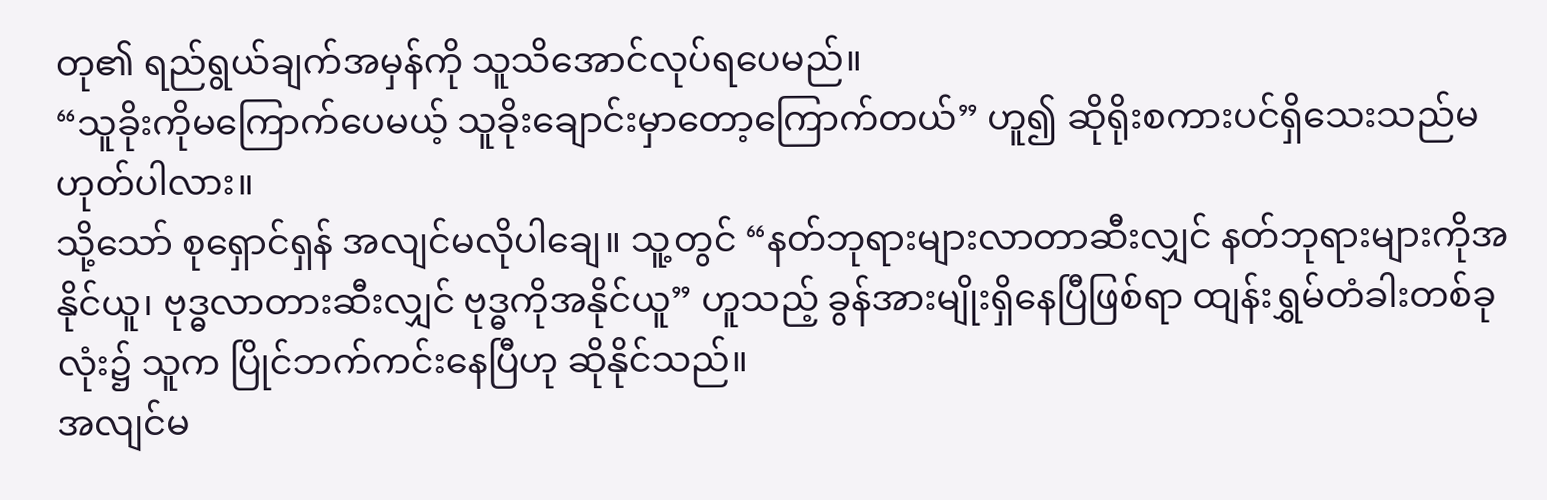တု၏ ရည်ရွယ်ချက်အမှန်ကို သူသိအောင်လုပ်ရပေမည်။
“သူခိုးကိုမကြောက်ပေမယ့် သူခိုးချောင်းမှာတော့ကြောက်တယ်” ဟူ၍ ဆိုရိုးစကားပင်ရှိသေးသည်မဟုတ်ပါလား။
သို့သော် စုရှောင်ရှန် အလျင်မလိုပါချေ။ သူ့တွင် “နတ်ဘုရားများလာတာဆီးလျှင် နတ်ဘုရားများကိုအနိုင်ယူ၊ ဗုဒ္ဓလာတားဆီးလျှင် ဗုဒ္ဓကိုအနိုင်ယူ” ဟူသည့် ခွန်အားမျိုးရှိနေပြီဖြစ်ရာ ထျန်းရွှမ်တံခါးတစ်ခုလုံး၌ သူက ပြိုင်ဘက်ကင်းနေပြီဟု ဆိုနိုင်သည်။
အလျင်မ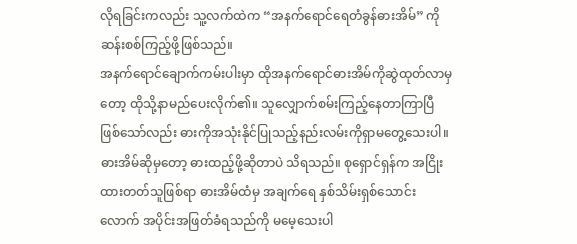လိုရခြင်းကလည်း သူ့လက်ထဲက “အနက်ရောင်ရေတံခွန်ဓားအိမ်” ကို ဆန်းစစ်ကြည့်ဖို့ဖြစ်သည်။
အနက်ရောင်ချောက်ကမ်းပါးမှာ ထိုအနက်ရောင်ဓားအိမ်ကိုဆွဲထုတ်လာမှတော့ ထိုသို့နာမည်ပေးလိုက်၏။ သူလျှောက်စမ်းကြည့်နေတာကြာပြီဖြစ်သော်လည်း ဓားကိုအသုံးနိုင်ပြုသည့်နည်းလမ်းကိုရှာမတွေ့သေးပါ။
ဓားအိမ်ဆိုမှတော့ ဓားထည့်ဖို့ဆိုတာပဲ သိရသည်။ စုရှောင်ရှန်က အငြိုးထားတတ်သူဖြစ်ရာ ဓားအိမ်ထံမှ အချက်ရေ နှစ်သိမ်းရှစ်သောင်းလောက် အပိုင်းအဖြတ်ခံရသည်ကို မမေ့သေးပါ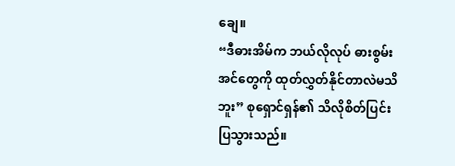ချေ။
“ဒီဓားအိမ်က ဘယ်လိုလုပ် ဓားစွမ်းအင်တွေကို ထုတ်လွှတ်နိုင်တာလဲမသိဘူး” စုရှောင်ရှန်၏ သိလိုစိတ်ပြင်းပြသွားသည်။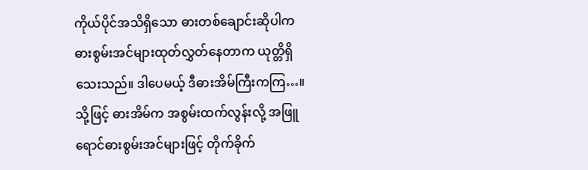ကိုယ်ပိုင်အသိရှိသော ဓားတစ်ချောင်းဆိုပါက ဓားစွမ်းအင်များထုတ်လွှတ်နေတာက ယုတ္တိရှိသေးသည်။ ဒါပေမယ့် ဒီဓားအိမ်ကြီးကကြ…။
သို့ဖြင့် ဓားအိမ်က အစွမ်းထက်လွန်းလို့ အဖြူရောင်ဓားစွမ်းအင်များဖြင့် တိုက်ခိုက်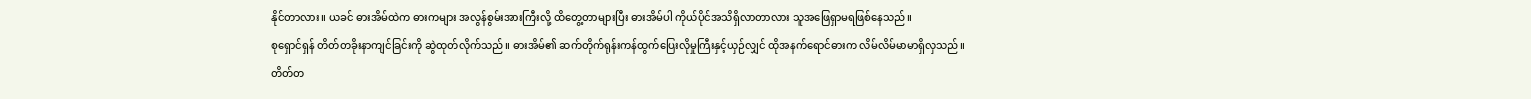နိုင်တာလား။ ယခင် ဓားအိမ်ထဲက ဓားကများ အလွန်စွမ်းအားကြီးလို့ ထိတွေ့တာများပြီး ဓားအိမ်ပါ ကိုယ်ပိုင်အသိရှိလာတာလား သူအဖြေရှာမရဖြစ်နေသည်။
စုရှောင်ရှန် တိတ်တခိုးနာကျင်ခြင်းကို ဆွဲထုတ်လိုက်သည်။ ဓားအိမ်၏ ဆက်တိုက်ရုန်းကန်ထွက်ပြေးလိုမှုကြီးနှင့်ယှဉ်လျှင် ထိုအနက်ရောင်ဓားက လိမ်လိမ်မာမာရှိလှသည်။
တိတ်တ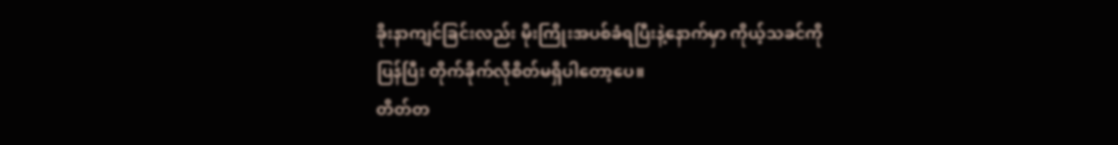ခိုးနာကျင်ခြင်းလည်း မိုးကြိုးအပစ်ခံရပြီးနဲ့နောက်မှာ ကိုယ့်သခင်ကို ပြန်ပြီး တိုက်ခိုက်လိုစိတ်မရှိပါတော့ပေ။
တိတ်တ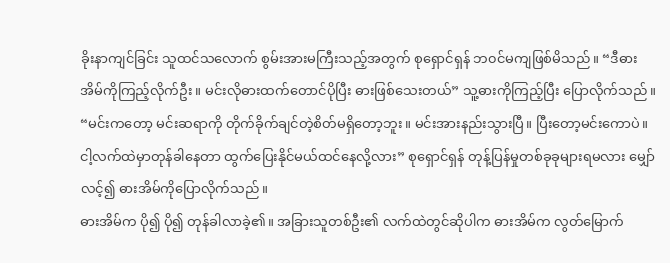ခိုးနာကျင်ခြင်း သူထင်သလောက် စွမ်းအားမကြီးသည့်အတွက် စုရှောင်ရှန် ဘ၀င်မကျဖြစ်မိသည်။ “ဒီဓားအိမ်ကိုကြည့်လိုက်ဦး။ မင်းလိုဓားထက်တောင်ပိုပြီး ဓားဖြစ်သေးတယ်” သူ့ဓားကိုကြည့်ပြီး ပြောလိုက်သည်။
“မင်းကတော့ မင်းဆရာကို တိုက်ခိုက်ချင်တဲ့စိတ်မရှိတော့ဘူး။ မင်းအားနည်းသွားပြီ။ ပြီးတော့မင်းကောပဲ။ ငါ့လက်ထဲမှာတုန်ခါနေတာ ထွက်ပြေးနိုင်မယ်ထင်နေလို့လား” စုရှောင်ရှန် တုန့်ပြန်မှုတစ်ခုခုများရမလား မျှော်လင့်၍ ဓားအိမ်ကိုပြောလိုက်သည်။
ဓားအိမ်က ပို၍ ပို၍ တုန်ခါလာခဲ့၏။ အခြားသူတစ်ဦး၏ လက်ထဲတွင်ဆိုပါက ဓားအိမ်က လွတ်မြောက်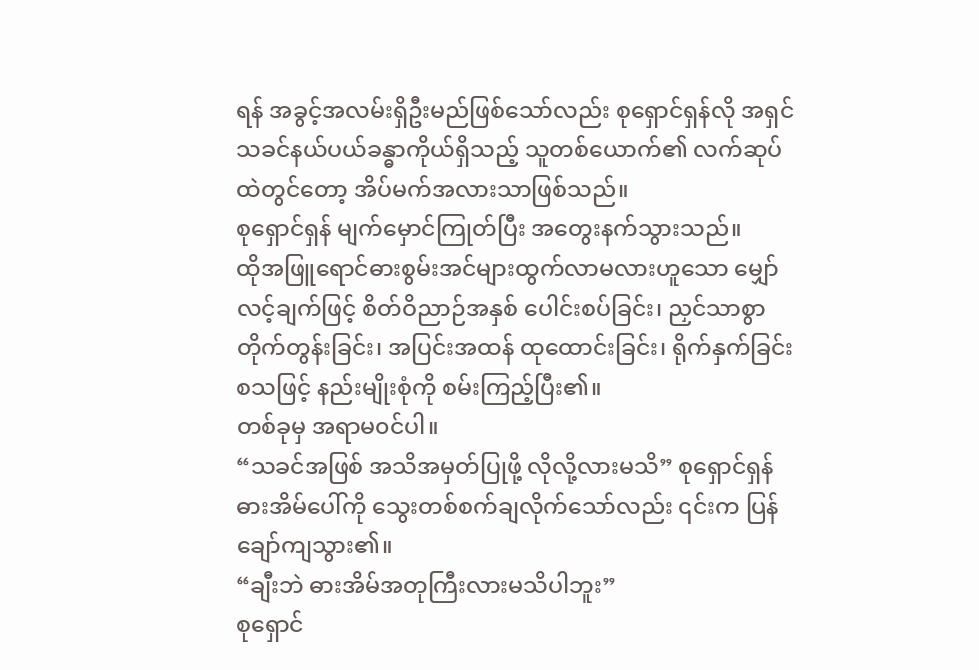ရန် အခွင့်အလမ်းရှိဦးမည်ဖြစ်သော်လည်း စုရှောင်ရှန်လို အရှင်သခင်နယ်ပယ်ခန္ဓာကိုယ်ရှိသည့် သူတစ်ယောက်၏ လက်ဆုပ်ထဲတွင်တော့ အိပ်မက်အလားသာဖြစ်သည်။
စုရှောင်ရှန် မျက်မှောင်ကြုတ်ပြီး အတွေးနက်သွားသည်။
ထိုအဖြူရောင်ဓားစွမ်းအင်များထွက်လာမလားဟူသော မျှော်လင့်ချက်ဖြင့် စိတ်ဝိညာဉ်အနှစ် ပေါင်းစပ်ခြင်း၊ ညှင်သာစွာ တိုက်တွန်းခြင်း၊ အပြင်းအထန် ထုထောင်းခြင်း၊ ရိုက်နှက်ခြင်း စသဖြင့် နည်းမျိုးစုံကို စမ်းကြည့်ပြီး၏။
တစ်ခုမှ အရာမ၀င်ပါ။
“သခင်အဖြစ် အသိအမှတ်ပြုဖို့ လိုလို့လားမသိ” စုရှောင်ရှန် ဓားအိမ်ပေါ်ကို သွေးတစ်စက်ချလိုက်သော်လည်း ၎င်းက ပြန်ချော်ကျသွား၏။
“ချီးဘဲ ဓားအိမ်အတုကြီးလားမသိပါဘူး”
စုရှောင်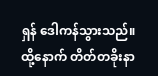ရှန် ဒေါကန်သွားသည်။
ထို့နောက် တိတ်တခိုးနာ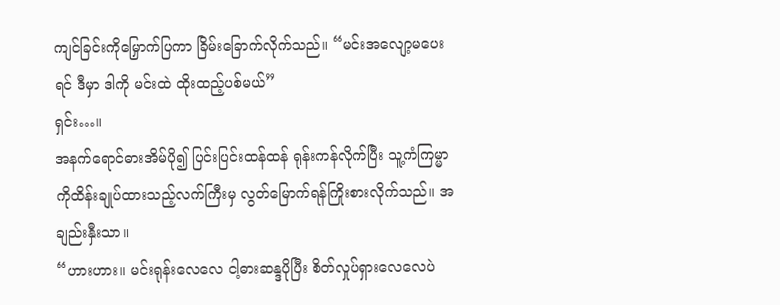ကျင်ခြင်းကိုမြှောက်ပြကာ ခြိမ်းခြောက်လိုက်သည်။ “မင်းအလျော့မပေးရင် ဒီမှာ ဒါကို မင်းထဲ ထိုးထည့်ပစ်မယ်”
ရှင်း…။
အနက်ရောင်ဓားအိမ်ပို၍ ပြင်းပြင်းထန်ထန် ရုန်းကန်လိုက်ပြီး သူ့ကံကြမ္မာကိုထိန်းချုပ်ထားသည့်လက်ကြီးမှ လွတ်မြောက်ရန်ကြိုးစားလိုက်သည်။ အချည်းနှီးသာ။
“ဟားဟား။ မင်းရုန်းလေလေ ငါ့ဓားဆန္ဒပိုပြီး စိတ်လှုပ်ရှားလေလေပဲ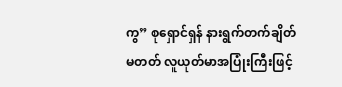ကွ” စုရှောင်ရှန် နားရွက်တက်ချိတ်မတတ် လူယုတ်မာအပြုံးကြီးဖြင့်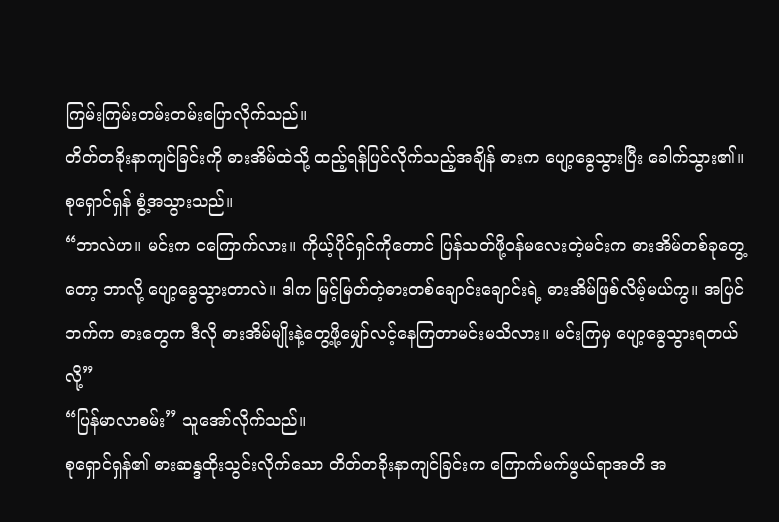ကြမ်းကြမ်းတမ်းတမ်းပြောလိုက်သည်။
တိတ်တခိုးနာကျင်ခြင်းကို ဓားအိမ်ထဲသို့ ထည့်ရန်ပြင်လိုက်သည့်အချိန် ဓားက ပျော့ခွေသွားပြီး ခေါက်သွား၏။
စုရှောင်ရှန် စွံ့အသွားသည်။
“ဘာလဲဟ။ မင်းက ငကြောက်လား။ ကိုယ့်ပိုင်ရှင်ကိုတောင် ပြန်သတ်ဖို့၀န်မလေးတဲ့မင်းက ဓားအိမ်တစ်ခုတွေ့တော့ ဘာလို့ ပျော့ခွေသွားတာလဲ။ ဒါက မြင့်မြတ်တဲ့ဓားတစ်ချောင်းချောင်းရဲ့ ဓားအိမ်ဖြစ်လိမ့်မယ်ကွ။ အပြင်ဘက်က ဓားတွေက ဒီလို ဓားအိမ်မျိုးနဲ့တွေ့ဖို့မျှော်လင့်နေကြတာမင်းမသိလား။ မင်းကြမှ ပျော့ခွေသွားရတယ်လို့”
“ပြန်မာလာစမ်း” သူအော်လိုက်သည်။
စုရှောင်ရှန်၏ ဓားဆန္ဒထိုးသွင်းလိုက်သော တိတ်တခိုးနာကျင်ခြင်းက ကြောက်မက်ဖွယ်ရာအတိ အ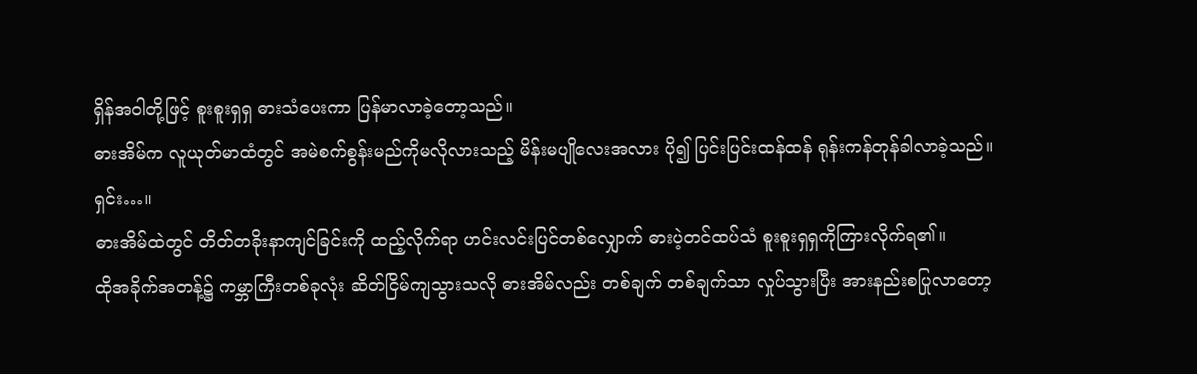ရှိန်အဝါတို့ဖြင့် စူးစူးရှရှ ဓားသံပေးကာ ပြန်မာလာခဲ့တော့သည်။
ဓားအိမ်က လူယုတ်မာထံတွင် အမဲစက်စွန်းမည်ကိုမလိုလားသည့် မိန်းမပျိုလေးအလား ပို၍ ပြင်းပြင်းထန်ထန် ရုန်းကန်တုန်ခါလာခဲ့သည်။
ရှင်း…။
ဓားအိမ်ထဲတွင် တိတ်တခိုးနာကျင်ခြင်းကို ထည့်လိုက်ရာ ဟင်းလင်းပြင်တစ်လျှောက် ဓားပဲ့တင်ထပ်သံ စူးစူးရှရှကိုကြားလိုက်ရ၏။
ထိုအခိုက်အတန့်၌ ကမ္ဘာကြီးတစ်ခုလုံး ဆိတ်ငြိမ်ကျသွားသလို ဓားအိမ်လည်း တစ်ချက် တစ်ချက်သာ လှုပ်သွားပြီး အားနည်းစပြုလာတော့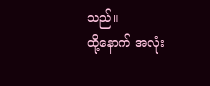သည်။
ထို့နောက် အလုံး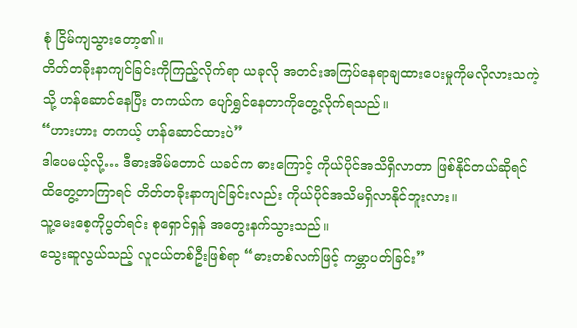စုံ ငြိမ်ကျသွားတော့၏။
တိတ်တခိုးနာကျင်ခြင်းကိုကြည့်လိုက်ရာ ယခုလို အတင်းအကြပ်နေရာချထားပေးမှုကိုမလိုလားသကဲ့သို့ ဟန်ဆောင်နေပြီး တကယ်က ပျော်ရွှင်နေတာကိုတွေ့လိုက်ရသည်။
“ဟားဟား တကယ့် ဟန်ဆောင်ထားပဲ”
ဒါပေမယ့်လို့… ဒီဓားအိမ်တောင် ယခင်က ဓားကြောင့် ကိုယ်ပိုင်အသိရှိလာတာ ဖြစ်နိုင်တယ်ဆိုရင် ထိတွေ့တာကြာရင် တိတ်တခိုးနာကျင်ခြင်းလည်း ကိုယ်ပိုင်အသိမရှိလာနိုင်ဘူးလား။
သူ့မေးစေ့ကိုပွတ်ရင်း စုရှောင်ရှန် အတွေးနက်သွားသည်။
သွေးဆူလွယ်သည့် လူငယ်တစ်ဦးဖြစ်ရာ “ဓားတစ်လက်ဖြင့် ကမ္ဘာပတ်ခြင်း”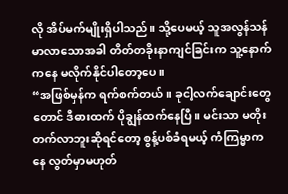လို အိပ်မက်မျိုးရှိပါသည်။ သို့ပေမယ့် သူအလွန်သန်မာလာသောအခါ တိတ်တခိုးနာကျင်ခြင်းက သူ့နောက်ကနေ မလိုက်နိုင်ပါတော့ပေ။
“အဖြစ်မှန်က ရက်စက်တယ်။ ခုငါ့လက်ချောင်းတွေတောင် ဒီဓားထက် ပိုချွန်ထက်နေပြီ။ မင်းသာ မတိုးတက်လာဘူးဆိုရင်တော့ စွန့်ပစ်ခံရမယ့် ကံကြမ္မာကနေ လွတ်မှာမဟုတ်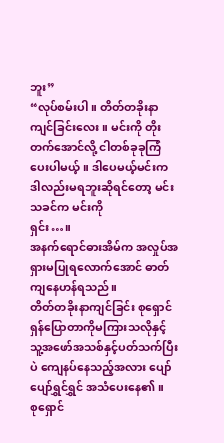ဘူး”
“လုပ်စမ်းပါ။ တိတ်တခိုးနာကျင်ခြင်းလေး။ မင်းကို တိုးတက်အောင်လို့ ငါတစ်ခုခုကြံပေးပါမယ့်။ ဒါပေမယ့်မင်းက ဒါလည်းမရဘူးဆိုရင်တော့ မင်းသခင်က မင်းကို
ရှင်း…။
အနက်ရောင်ဓားအိမ်က အလှုပ်အရှားမပြုရလောက်အောင် ဓာတ်ကျနေဟန်ရသည်။
တိတ်တခိုးနာကျင်ခြင်း စုရှောင်ရှန်ပြောတာကိုမကြားသလိုနှင့် သူ့အဖော်အသစ်နှင့်ပတ်သက်ပြီးပဲ ကျေနပ်နေသည့်အလား ပျော်ပျော်ရွှင်ရွှင် အသံပေးနေ၏။
စုရှောင်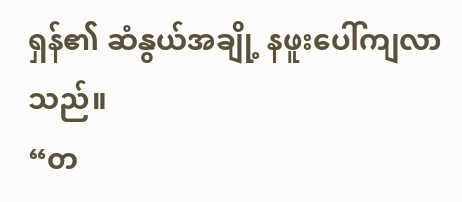ရှန်၏ ဆံနွယ်အချို့ နဖူးပေါ်ကျလာသည်။
“တ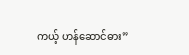ကယ့် ဟန်ဆောင်ဓား”